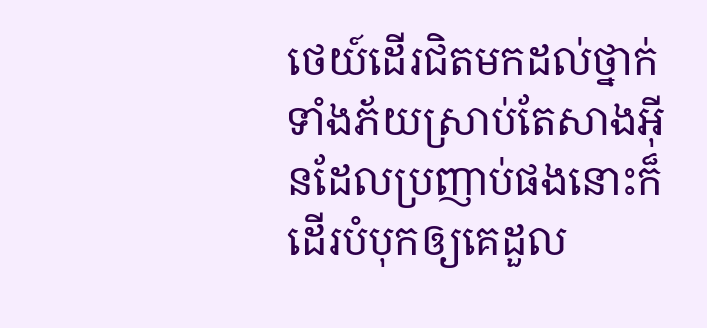ថេយ៍ដើរជិតមកដល់ថ្នាក់ទាំងភ័យស្រាប់តែសាងអ៊ីនដែលប្រញាប់ផងនោះក៏ដើរបំបុកឲ្យគេដួល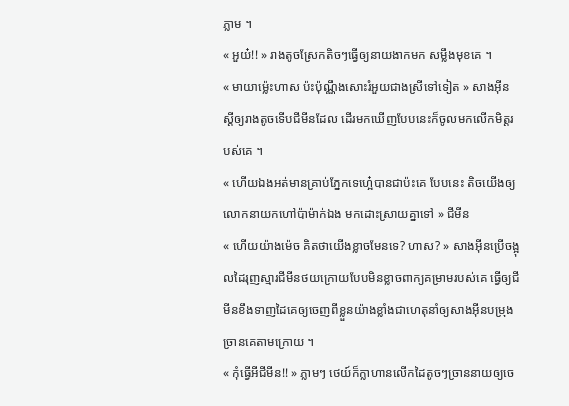ភ្លាម ។
« អួយ៎!! » រាងតូចស្រែកតិចៗធ្វើឲ្យនាយងាកមក សម្លឹងមុខគេ ។
« មាយាម្ល៉េះហាស ប៉ះប៉ុណ្ណឹងសោះរំអួយជាងស្រីទៅទៀត » សាងអ៊ីនស្ដីឲ្យរាងតូចទើបជីមីនដែល ដើរមកឃើញបែបនេះក៏ចូលមកលើកមិត្តរបស់គេ ។
« ហើយឯងអត់មានគ្រាប់ភ្នែកទេហ្អេ៎បានជាប៉ះគេ បែបនេះ តិចយើងឲ្យលោកនាយកហៅប៉ាម៉ាក់ឯង មកដោះស្រាយគ្នាទៅ » ជីមីន
« ហើយយ៉ាងម៉េច គិតថាយើងខ្លាចមែនទេ? ហាស? » សាងអ៊ីនប្រើចង្អុលដៃរុញស្មារជីមីនថយក្រោយបែបមិនខ្លាចពាក្យគម្រាមរបស់គេ ធ្វើឲ្យជីមីនខឹងទាញដៃគេឲ្យចេញពីខ្លួនយ៉ាងខ្លាំងជាហេតុនាំឲ្យសាងអ៊ីនបម្រុងច្រានគេតាមក្រោយ ។
« កុំធ្វើអីជីមីន!! » ភ្លាមៗ ថេយ៍ក៏ក្លាហានលើកដៃតូចៗច្រាននាយឲ្យចេ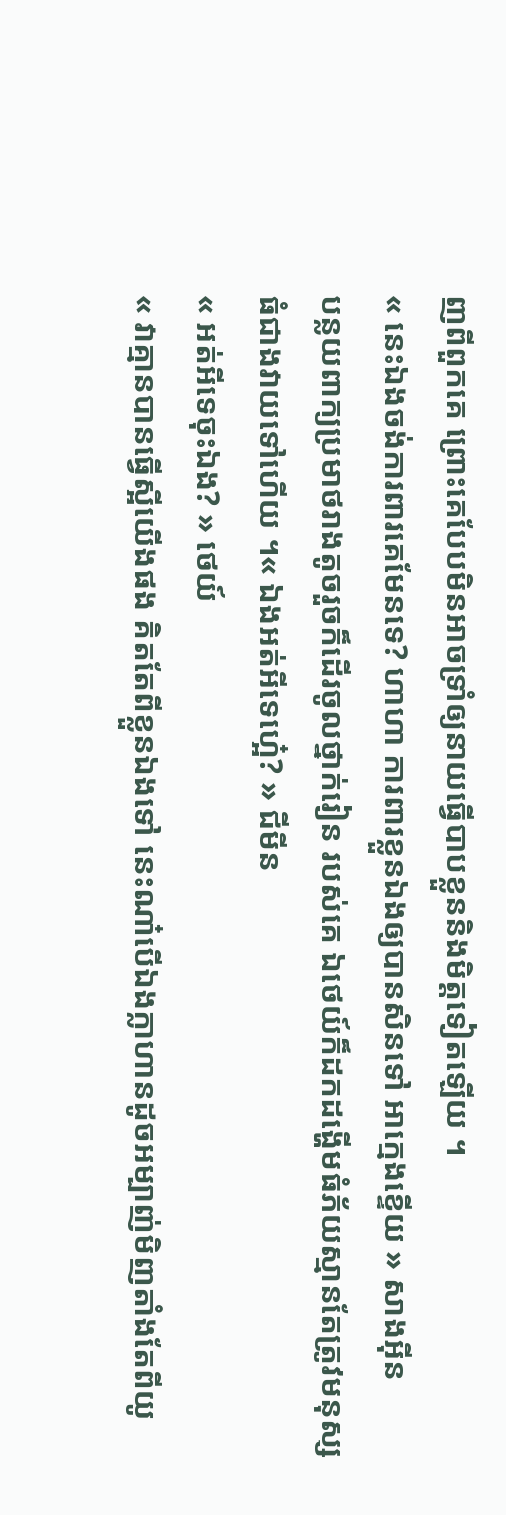ញពីពួកគេ ព្រោះគេបែបមិនអាចទ្រាំឲ្យនាយធ្វើបាបខ្លួននិងមិត្តទៀតឡើយ ។
« នេះឯងចង់ការពារគេមែនទេ? ហាហា ការពារខ្លួនឯងឲ្យបានសិនទៅ អាក្មេងខ្ទើយ » សាងអ៊ីន
បន្លយពាក្យប្រមាថរាងតូចរួចក៏ដើរចូលថ្នាក់រៀន របស់គេ ឯថេយ៍ក៏ដកដង្ហើមធំភ័យស្មានតែត្រូវមនុស្សធំជាងវាយទៅហើយ ។« ឯងអត់អីទេហ្អេ៎? » ជីមីន
« អត់អីទេចុះឯង? » ថេយ៍
« វាគ្មានបានធ្វើស្អីយើងផង គិតតែពីខ្លួនឯងទៅ នេះណា៎បើឯងក្លាហានដូចអម្បាញ់មិញតាំងតែពីយូ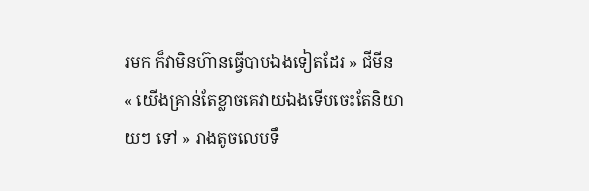រមក ក៏វាមិនហ៊ានធ្វើបាបឯងទៀតដែរ » ជីមីន
« យើងគ្រាន់តែខ្លាចគេវាយឯងទើបចេះតែនិយាយៗ ទៅ » រាងតូចលេបទឹ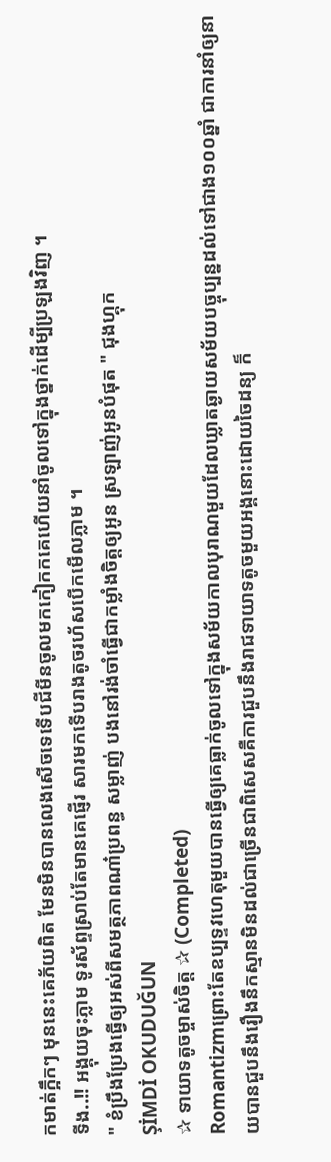កមាត់ក្អឹកៗ មុននេះគេភ័យពិត មែនមិនបានលេងសើចទេទើបជីមីនចូលមកកៀកកគេហើយនាំចូលទៅក្នុងថ្នាក់ដើម្បីប្រឡងវិញ ។
ទីង..!! អង្គុយចុះភ្លាម ទូរស័ព្ទស្រាប់តែមានគេផ្ញើរ សារមកទើបរាងតូចរហ័សបើកមើលភ្លាម ។
" ខំប្រឹងប្រែងធ្វើឲ្យអស់ពីសមត្ថភាពណា៎ប្រពន្ធ សម្លាញ់ បងនៅរង់ចាំធ្វើជាកម្លាំងចិត្តឲ្យអូន ស្រឡាញ់អូនបំផុត " ជុងហ្គុក
ŞİMDİ OKUDUĞUN
✰ ទាយាទតូចម្ចាស់ចិត្ត ✰ (Completed)
Romantizmព្រោះតែឧប្បទ្ទវហេតុមួយបានធ្វើឲ្យគេធ្លាក់ចូលទៅក្នុងសម័យកាលបុរាណមួយដែលឃ្លាតឆ្ងាយសម័យបច្ចុប្បន្នដល់ទៅជាង១០០ឆ្នាំ ជាការនាំឲ្យនាយបានជួបនឹងរឿងនឹកស្មានមិនដល់ជាច្រើនជាពិសេសគឺការជួបនឹងរាជទាយាទតូចមួយអង្គនោះដោយចៃដន្យ ក៏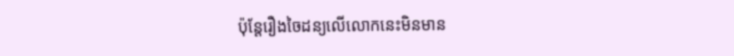ប៉ុន្តែរឿងចៃដន្យលើលោកនេះមិនមាន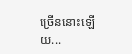ច្រើននោះឡើយ...